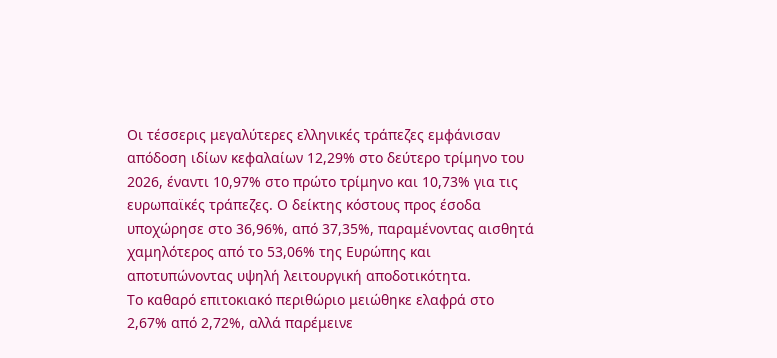Οι τέσσερις μεγαλύτερες ελληνικές τράπεζες εμφάνισαν απόδοση ιδίων κεφαλαίων 12,29% στο δεύτερο τρίμηνο του 2026, έναντι 10,97% στο πρώτο τρίμηνο και 10,73% για τις ευρωπαϊκές τράπεζες. Ο δείκτης κόστους προς έσοδα υποχώρησε στο 36,96%, από 37,35%, παραμένοντας αισθητά χαμηλότερος από το 53,06% της Ευρώπης και αποτυπώνοντας υψηλή λειτουργική αποδοτικότητα.
Το καθαρό επιτοκιακό περιθώριο μειώθηκε ελαφρά στο 2,67% από 2,72%, αλλά παρέμεινε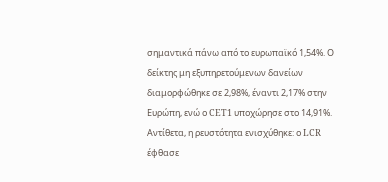σημαντικά πάνω από το ευρωπαϊκό 1,54%. Ο δείκτης μη εξυπηρετούμενων δανείων διαμορφώθηκε σε 2,98%, έναντι 2,17% στην Ευρώπη, ενώ ο CET1 υποχώρησε στο 14,91%. Αντίθετα, η ρευστότητα ενισχύθηκε: ο LCR έφθασε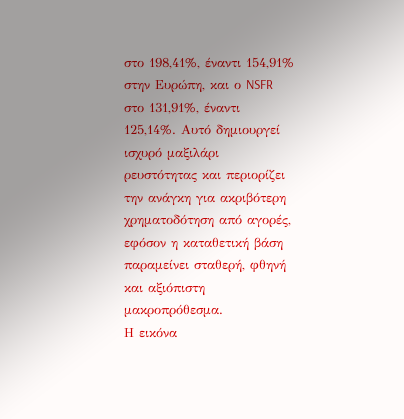στο 198,41%, έναντι 154,91% στην Ευρώπη, και ο NSFR στο 131,91%, έναντι 125,14%. Αυτό δημιουργεί ισχυρό μαξιλάρι ρευστότητας και περιορίζει την ανάγκη για ακριβότερη χρηματοδότηση από αγορές, εφόσον η καταθετική βάση παραμείνει σταθερή, φθηνή και αξιόπιστη μακροπρόθεσμα.
Η εικόνα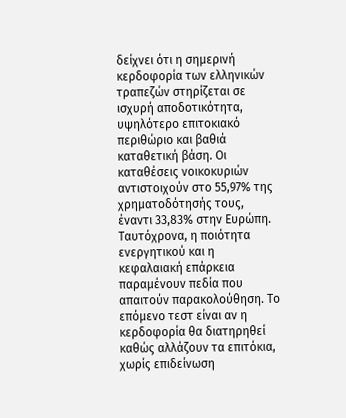δείχνει ότι η σημερινή κερδοφορία των ελληνικών τραπεζών στηρίζεται σε ισχυρή αποδοτικότητα, υψηλότερο επιτοκιακό περιθώριο και βαθιά καταθετική βάση. Οι καταθέσεις νοικοκυριών αντιστοιχούν στο 55,97% της χρηματοδότησής τους, έναντι 33,83% στην Ευρώπη. Ταυτόχρονα, η ποιότητα ενεργητικού και η κεφαλαιακή επάρκεια παραμένουν πεδία που απαιτούν παρακολούθηση. Το επόμενο τεστ είναι αν η κερδοφορία θα διατηρηθεί καθώς αλλάζουν τα επιτόκια, χωρίς επιδείνωση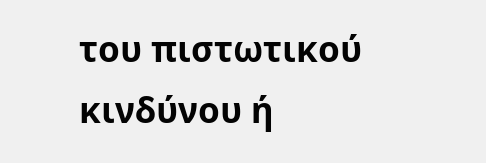του πιστωτικού κινδύνου ή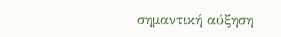σημαντική αύξηση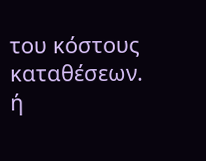του κόστους καταθέσεων.
ή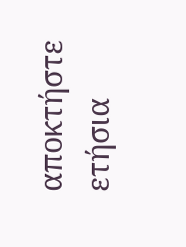αποκτήστε ετήσια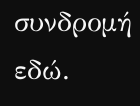συνδρομή εδώ.